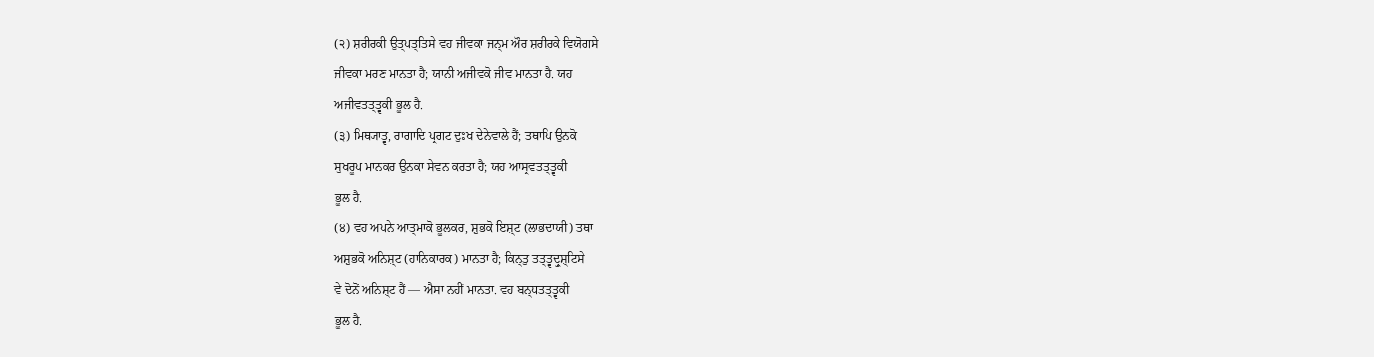(੨) ਸ਼ਰੀਰਕੀ ਉਤ੍ਪਤ੍ਤਿਸੇ ਵਹ ਜੀਵਕਾ ਜਨ੍ਮ ਔਰ ਸ਼ਰੀਰਕੇ ਵਿਯੋਗਸੇ
ਜੀਵਕਾ ਮਰਣ ਮਾਨਤਾ ਹੈ; ਯਾਨੀ ਅਜੀਵਕੋ ਜੀਵ ਮਾਨਤਾ ਹੈ. ਯਹ
ਅਜੀਵਤਤ੍ਤ੍ਵਕੀ ਭੂਲ ਹੈ.
(੩) ਮਿਥ੍ਯਾਤ੍ਵ, ਰਾਗਾਦਿ ਪ੍ਰਗਟ ਦੁਃਖ ਦੇਨੇਵਾਲੇ ਹੈਂ; ਤਥਾਪਿ ਉਨਕੋ
ਸੁਖਰੂਪ ਮਾਨਕਰ ਉਨਕਾ ਸੇਵਨ ਕਰਤਾ ਹੈ; ਯਹ ਆਸ੍ਰਵਤਤ੍ਤ੍ਵਕੀ
ਭੂਲ ਹੈ.
(੪) ਵਹ ਅਪਨੇ ਆਤ੍ਮਾਕੋ ਭੂਲਕਰ, ਸ਼ੁਭਕੋ ਇਸ਼੍ਟ (ਲਾਭਦਾਯੀ) ਤਥਾ
ਅਸ਼ੁਭਕੋ ਅਨਿਸ਼੍ਟ (ਹਾਨਿਕਾਰਕ) ਮਾਨਤਾ ਹੈ; ਕਿਨ੍ਤੁ ਤਤ੍ਤ੍ਵਦ੍ਰੁਸ਼੍ਟਿਸੇ
ਵੇ ਦੋਨੋਂ ਅਨਿਸ਼੍ਟ ਹੈਂ — ਐਸਾ ਨਹੀਂ ਮਾਨਤਾ. ਵਹ ਬਨ੍ਧਤਤ੍ਤ੍ਵਕੀ
ਭੂਲ ਹੈ.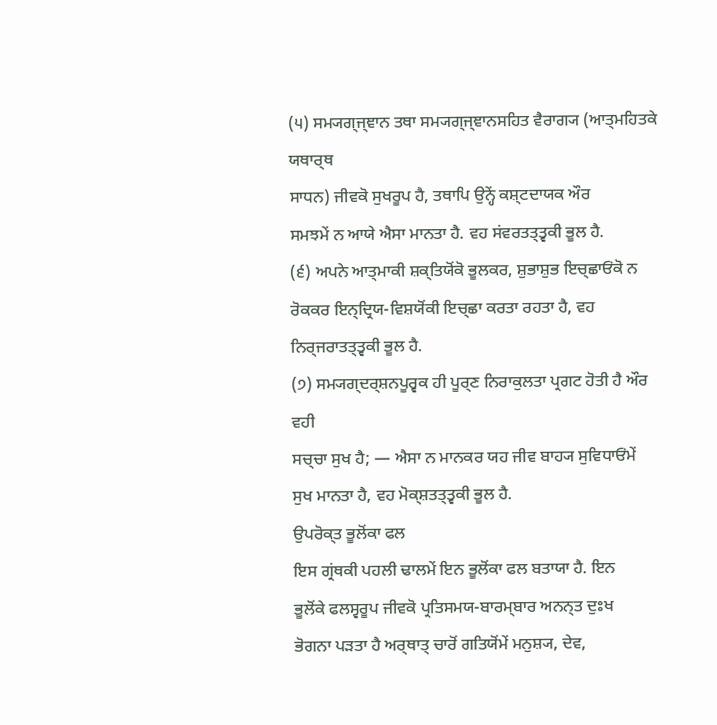(੫) ਸਮ੍ਯਗ੍ਜ੍ਞਾਨ ਤਥਾ ਸਮ੍ਯਗ੍ਜ੍ਞਾਨਸਹਿਤ ਵੈਰਾਗ੍ਯ (ਆਤ੍ਮਹਿਤਕੇ ਯਥਾਰ੍ਥ
ਸਾਧਨ) ਜੀਵਕੋ ਸੁਖਰੂਪ ਹੈ, ਤਥਾਪਿ ਉਨ੍ਹੇਂ ਕਸ਼੍ਟਦਾਯਕ ਔਰ
ਸਮਝਮੇਂ ਨ ਆਯੇ ਐਸਾ ਮਾਨਤਾ ਹੈ. ਵਹ ਸਂਵਰਤਤ੍ਤ੍ਵਕੀ ਭੂਲ ਹੈ.
(੬) ਅਪਨੇ ਆਤ੍ਮਾਕੀ ਸ਼ਕ੍ਤਿਯੋਂਕੋ ਭੂਲਕਰ, ਸ਼ੁਭਾਸ਼ੁਭ ਇਚ੍ਛਾਓਂਕੋ ਨ
ਰੋਕਕਰ ਇਨ੍ਦ੍ਰਿਯ-ਵਿਸ਼ਯੋਂਕੀ ਇਚ੍ਛਾ ਕਰਤਾ ਰਹਤਾ ਹੈ, ਵਹ
ਨਿਰ੍ਜਰਾਤਤ੍ਤ੍ਵਕੀ ਭੂਲ ਹੈ.
(੭) ਸਮ੍ਯਗ੍ਦਰ੍ਸ਼ਨਪੂਰ੍ਵਕ ਹੀ ਪੂਰ੍ਣ ਨਿਰਾਕੁਲਤਾ ਪ੍ਰਗਟ ਹੋਤੀ ਹੈ ਔਰ ਵਹੀ
ਸਚ੍ਚਾ ਸੁਖ ਹੈ; — ਐਸਾ ਨ ਮਾਨਕਰ ਯਹ ਜੀਵ ਬਾਹ੍ਯ ਸੁਵਿਧਾਓਂਮੇਂ
ਸੁਖ ਮਾਨਤਾ ਹੈ, ਵਹ ਮੋਕ੍ਸ਼ਤਤ੍ਤ੍ਵਕੀ ਭੂਲ ਹੈ.
ਉਪਰੋਕ੍ਤ ਭੂਲੋਂਕਾ ਫਲ
ਇਸ ਗ੍ਰਂਥਕੀ ਪਹਲੀ ਢਾਲਮੇਂ ਇਨ ਭੂਲੋਂਕਾ ਫਲ ਬਤਾਯਾ ਹੈ. ਇਨ
ਭੂਲੋਂਕੇ ਫਲਸ੍ਵਰੂਪ ਜੀਵਕੋ ਪ੍ਰਤਿਸਮਯ-ਬਾਰਮ੍ਬਾਰ ਅਨਨ੍ਤ ਦੁਃਖ
ਭੋਗਨਾ ਪੜਤਾ ਹੈ ਅਰ੍ਥਾਤ੍ ਚਾਰੋਂ ਗਤਿਯੋਂਮੇਂ ਮਨੁਸ਼੍ਯ, ਦੇਵ,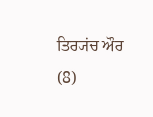ਤਿਰ੍ਯਂਚ ਔਰ
(8)